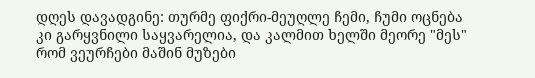დღეს დავადგინე: თურმე ფიქრი-მეუღლე ჩემი, ჩუმი ოცნება კი გარყვნილი საყვარელია, და კალმით ხელში მეორე "მეს" რომ ვეურჩები მაშინ მუზები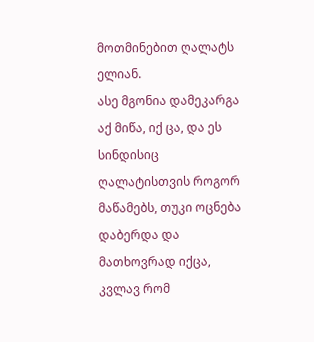მოთმინებით ღალატს ელიან.
ასე მგონია დამეკარგა აქ მიწა, იქ ცა, და ეს სინდისიც ღალატისთვის როგორ მაწამებს, თუკი ოცნება დაბერდა და მათხოვრად იქცა, კვლავ რომ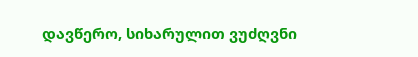დავწერო, სიხარულით ვუძღვნი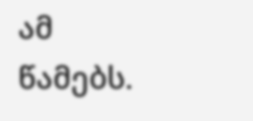ამ წამებს.